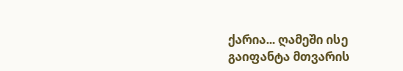ქარია... ღამეში ისე გაიფანტა მთვარის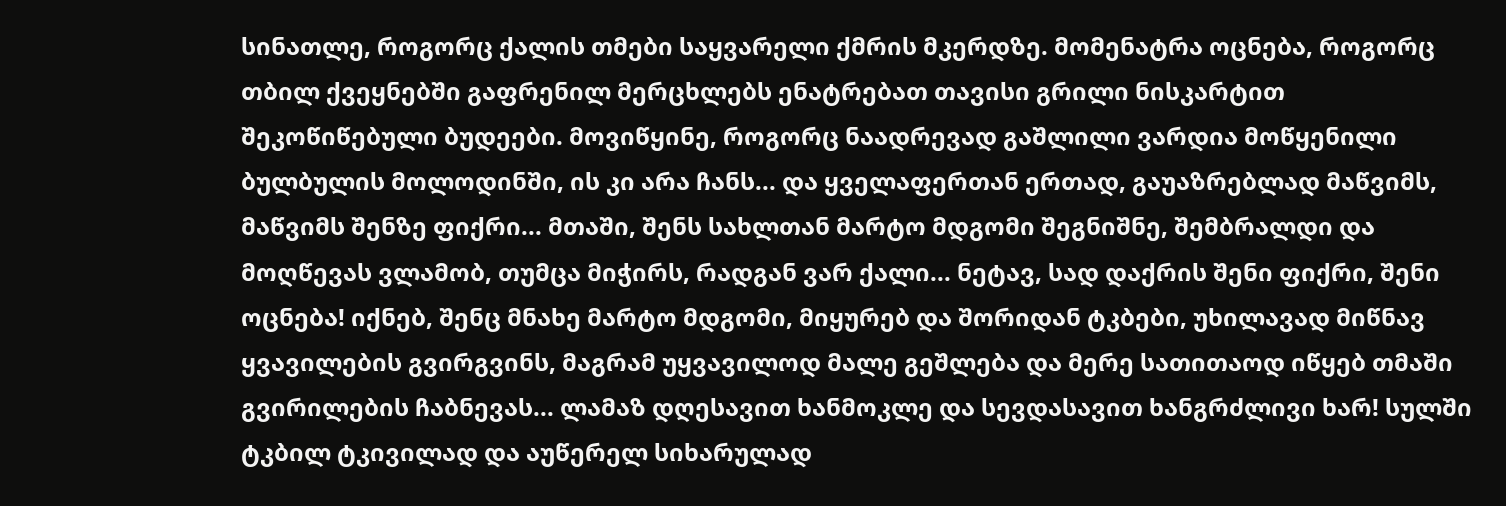სინათლე, როგორც ქალის თმები საყვარელი ქმრის მკერდზე. მომენატრა ოცნება, როგორც თბილ ქვეყნებში გაფრენილ მერცხლებს ენატრებათ თავისი გრილი ნისკარტით შეკოწიწებული ბუდეები. მოვიწყინე, როგორც ნაადრევად გაშლილი ვარდია მოწყენილი ბულბულის მოლოდინში, ის კი არა ჩანს... და ყველაფერთან ერთად, გაუაზრებლად მაწვიმს, მაწვიმს შენზე ფიქრი... მთაში, შენს სახლთან მარტო მდგომი შეგნიშნე, შემბრალდი და მოღწევას ვლამობ, თუმცა მიჭირს, რადგან ვარ ქალი... ნეტავ, სად დაქრის შენი ფიქრი, შენი ოცნება! იქნებ, შენც მნახე მარტო მდგომი, მიყურებ და შორიდან ტკბები, უხილავად მიწნავ ყვავილების გვირგვინს, მაგრამ უყვავილოდ მალე გეშლება და მერე სათითაოდ იწყებ თმაში გვირილების ჩაბნევას... ლამაზ დღესავით ხანმოკლე და სევდასავით ხანგრძლივი ხარ! სულში ტკბილ ტკივილად და აუწერელ სიხარულად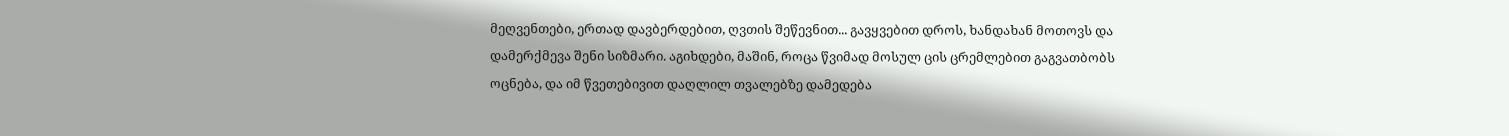მეღვენთები, ერთად დავბერდებით, ღვთის შეწევნით... გავყვებით დროს, ხანდახან მოთოვს და დამერქმევა შენი სიზმარი. აგიხდები, მაშინ, როცა წვიმად მოსულ ცის ცრემლებით გაგვათბობს ოცნება, და იმ წვეთებივით დაღლილ თვალებზე დამედება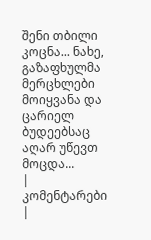შენი თბილი კოცნა... ნახე, გაზაფხულმა მერცხლები მოიყვანა და ცარიელ ბუდეებსაც აღარ უწევთ მოცდა...
| კომენტარები |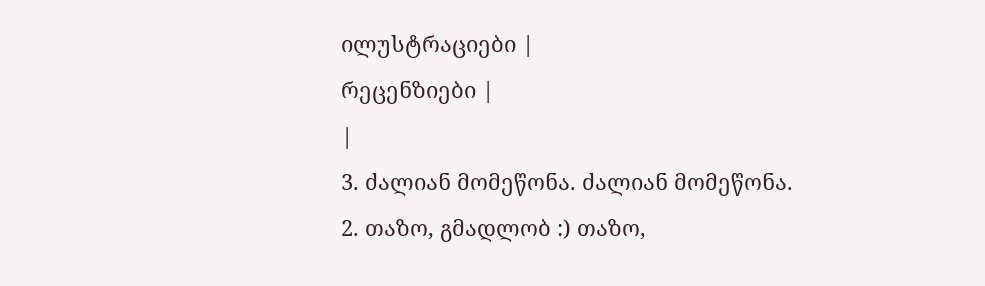ილუსტრაციები |
რეცენზიები |
|
3. ძალიან მომეწონა. ძალიან მომეწონა.
2. თაზო, გმადლობ :) თაზო,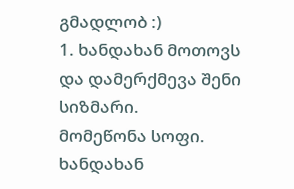გმადლობ :)
1. ხანდახან მოთოვს და დამერქმევა შენი სიზმარი.
მომეწონა სოფი. ხანდახან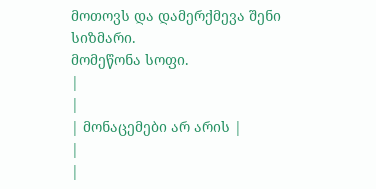მოთოვს და დამერქმევა შენი სიზმარი.
მომეწონა სოფი.
|
|
| მონაცემები არ არის |
|
|